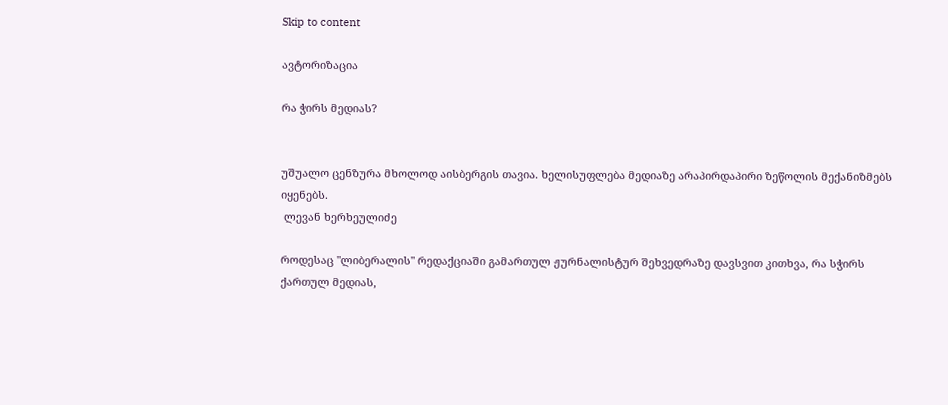Skip to content

ავტორიზაცია

რა ჭირს მედიას?


უშუალო ცენზურა მხოლოდ აისბერგის თავია. ხელისუფლება მედიაზე არაპირდაპირი ზეწოლის მექანიზმებს იყენებს.
 ლევან ხერხეულიძე

როდესაც "ლიბერალის" რედაქციაში გამართულ ჟურნალისტურ შეხვედრაზე დავსვით კითხვა, რა სჭირს ქართულ მედიას,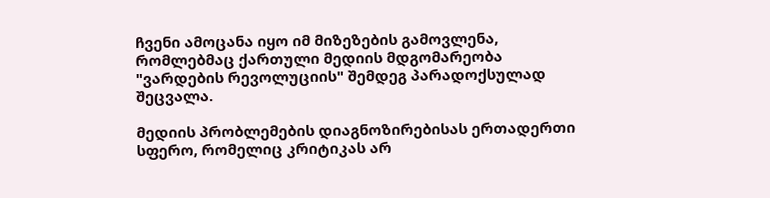ჩვენი ამოცანა იყო იმ მიზეზების გამოვლენა, რომლებმაც ქართული მედიის მდგომარეობა "ვარდების რევოლუციის" შემდეგ პარადოქსულად შეცვალა.

მედიის პრობლემების დიაგნოზირებისას ერთადერთი სფერო, რომელიც კრიტიკას არ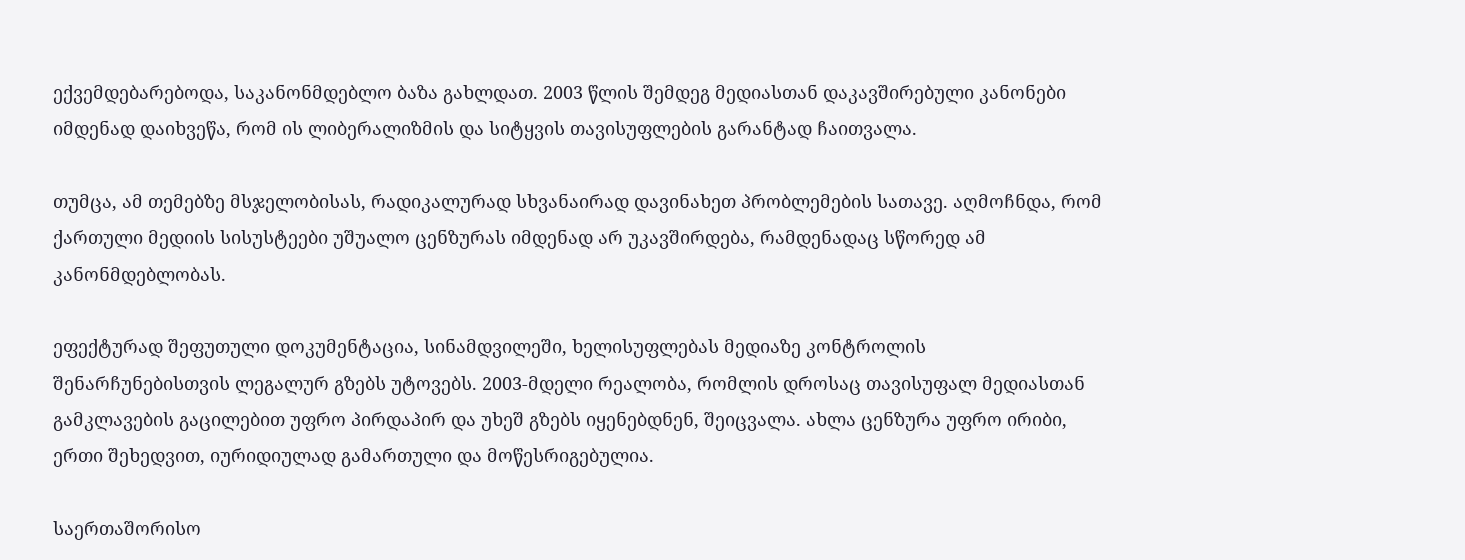ექვემდებარებოდა, საკანონმდებლო ბაზა გახლდათ. 2003 წლის შემდეგ მედიასთან დაკავშირებული კანონები იმდენად დაიხვეწა, რომ ის ლიბერალიზმის და სიტყვის თავისუფლების გარანტად ჩაითვალა.

თუმცა, ამ თემებზე მსჯელობისას, რადიკალურად სხვანაირად დავინახეთ პრობლემების სათავე. აღმოჩნდა, რომ ქართული მედიის სისუსტეები უშუალო ცენზურას იმდენად არ უკავშირდება, რამდენადაც სწორედ ამ კანონმდებლობას.

ეფექტურად შეფუთული დოკუმენტაცია, სინამდვილეში, ხელისუფლებას მედიაზე კონტროლის შენარჩუნებისთვის ლეგალურ გზებს უტოვებს. 2003-მდელი რეალობა, რომლის დროსაც თავისუფალ მედიასთან გამკლავების გაცილებით უფრო პირდაპირ და უხეშ გზებს იყენებდნენ, შეიცვალა. ახლა ცენზურა უფრო ირიბი, ერთი შეხედვით, იურიდიულად გამართული და მოწესრიგებულია.

საერთაშორისო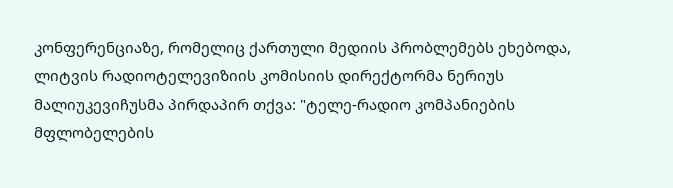კონფერენციაზე, რომელიც ქართული მედიის პრობლემებს ეხებოდა, ლიტვის რადიოტელევიზიის კომისიის დირექტორმა ნერიუს მალიუკევიჩუსმა პირდაპირ თქვა: "ტელე-რადიო კომპანიების მფლობელების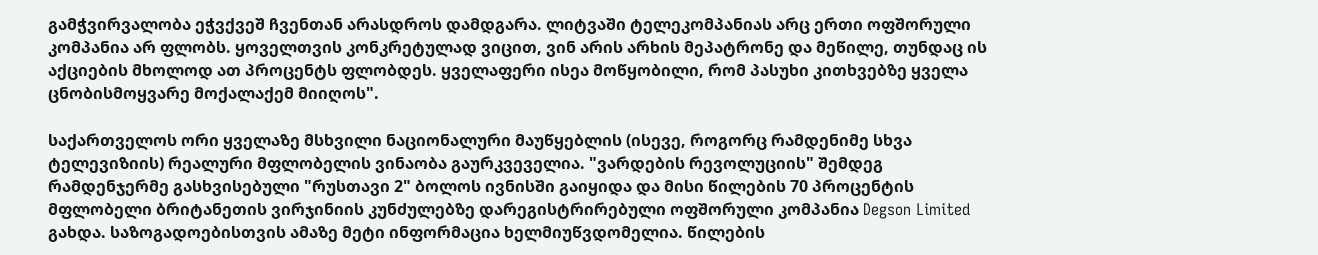გამჭვირვალობა ეჭვქვეშ ჩვენთან არასდროს დამდგარა. ლიტვაში ტელეკომპანიას არც ერთი ოფშორული კომპანია არ ფლობს. ყოველთვის კონკრეტულად ვიცით, ვინ არის არხის მეპატრონე და მეწილე, თუნდაც ის აქციების მხოლოდ ათ პროცენტს ფლობდეს. ყველაფერი ისეა მოწყობილი, რომ პასუხი კითხვებზე ყველა ცნობისმოყვარე მოქალაქემ მიიღოს".

საქართველოს ორი ყველაზე მსხვილი ნაციონალური მაუწყებლის (ისევე, როგორც რამდენიმე სხვა ტელევიზიის) რეალური მფლობელის ვინაობა გაურკვეველია. "ვარდების რევოლუციის" შემდეგ რამდენჯერმე გასხვისებული "რუსთავი 2" ბოლოს ივნისში გაიყიდა და მისი წილების 70 პროცენტის მფლობელი ბრიტანეთის ვირჯინიის კუნძულებზე დარეგისტრირებული ოფშორული კომპანია Degson Limited გახდა. საზოგადოებისთვის ამაზე მეტი ინფორმაცია ხელმიუწვდომელია. წილების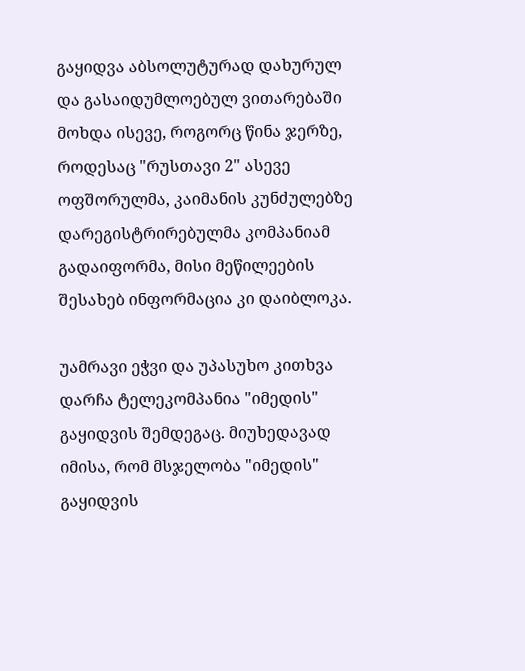გაყიდვა აბსოლუტურად დახურულ და გასაიდუმლოებულ ვითარებაში მოხდა ისევე, როგორც წინა ჯერზე, როდესაც "რუსთავი 2" ასევე ოფშორულმა, კაიმანის კუნძულებზე დარეგისტრირებულმა კომპანიამ გადაიფორმა, მისი მეწილეების შესახებ ინფორმაცია კი დაიბლოკა.

უამრავი ეჭვი და უპასუხო კითხვა დარჩა ტელეკომპანია "იმედის" გაყიდვის შემდეგაც. მიუხედავად იმისა, რომ მსჯელობა "იმედის" გაყიდვის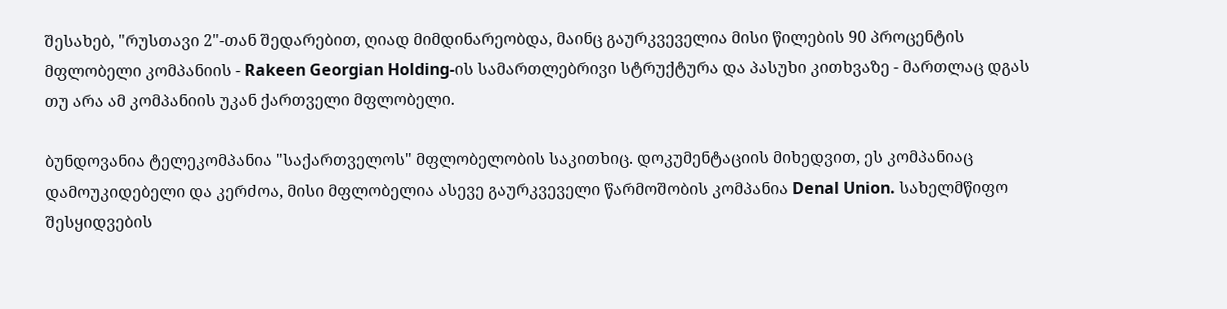შესახებ, "რუსთავი 2"-თან შედარებით, ღიად მიმდინარეობდა, მაინც გაურკვეველია მისი წილების 90 პროცენტის მფლობელი კომპანიის - Rakeen Georgian Holding-ის სამართლებრივი სტრუქტურა და პასუხი კითხვაზე - მართლაც დგას თუ არა ამ კომპანიის უკან ქართველი მფლობელი.

ბუნდოვანია ტელეკომპანია "საქართველოს" მფლობელობის საკითხიც. დოკუმენტაციის მიხედვით, ეს კომპანიაც დამოუკიდებელი და კერძოა, მისი მფლობელია ასევე გაურკვეველი წარმოშობის კომპანია Denal Union. სახელმწიფო შესყიდვების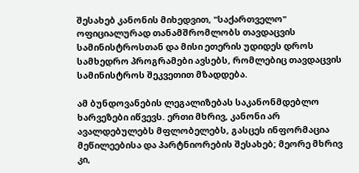შესახებ კანონის მიხედვით, "საქართველო" ოფიციალურად თანამშრომლობს თავდაცვის სამინისტროსთან და მისი ეთერის უდიდეს დროს სამხედრო პროგრამები ავსებს, რომლებიც თავდაცვის სამინისტროს შეკვეთით მზადდება.

ამ ბუნდოვანების ლეგალიზებას საკანონმდებლო ხარვეზები იწვევს. ერთი მხრივ, კანონი არ ავალდებულებს მფლობელებს, გასცეს ინფორმაცია მეწილეებისა და პარტნიორების შესახებ; მეორე მხრივ კი,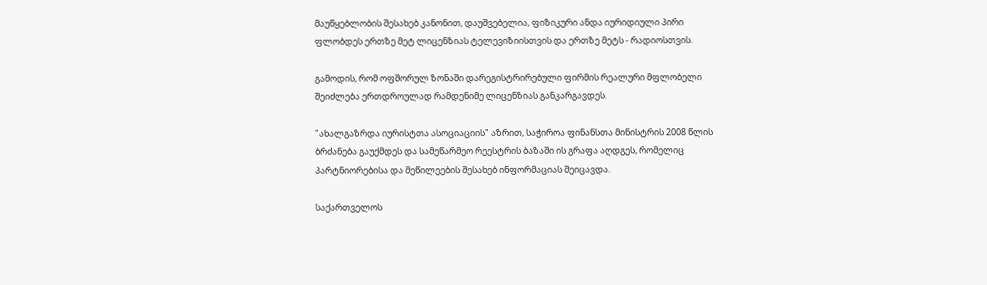მაუწყებლობის შესახებ კანონით, დაუშვებელია, ფიზიკური ანდა იურიდიული პირი ფლობდეს ერთზე მეტ ლიცენზიას ტელევიზიისთვის და ერთზე მეტს - რადიოსთვის.

გამოდის, რომ ოფშორულ ზონაში დარეგისტრირებული ფირმის რეალური მფლობელი შეიძლება ერთდროულად რამდენიმე ლიცენზიას განკარგავდეს.

"ახალგაზრდა იურისტთა ასოციაციის" აზრით, საჭიროა ფინანსთა მინისტრის 2008 წლის ბრძანება გაუქმდეს და სამეწარმეო რეესტრის ბაზაში ის გრაფა აღდგეს, რომელიც პარტნიორებისა და მეწილეების შესახებ ინფორმაციას შეიცავდა.

საქართველოს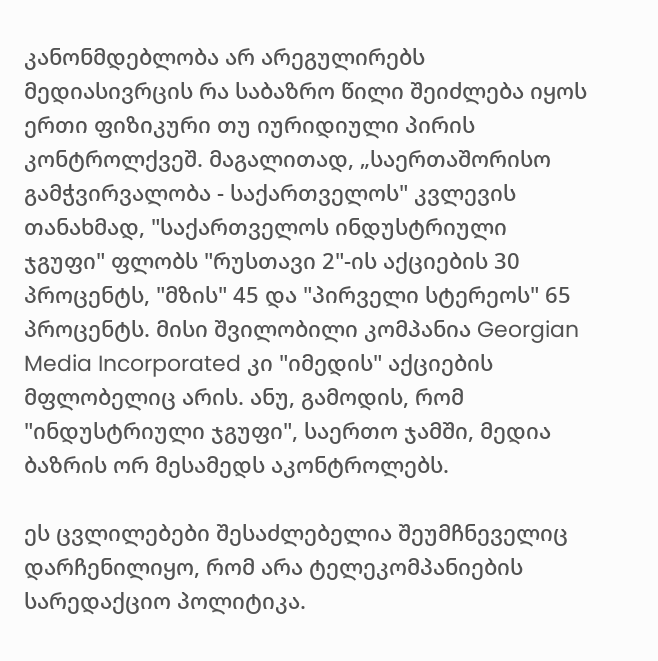კანონმდებლობა არ არეგულირებს მედიასივრცის რა საბაზრო წილი შეიძლება იყოს ერთი ფიზიკური თუ იურიდიული პირის კონტროლქვეშ. მაგალითად, „საერთაშორისო გამჭვირვალობა - საქართველოს" კვლევის თანახმად, "საქართველოს ინდუსტრიული ჯგუფი" ფლობს "რუსთავი 2"-ის აქციების 30 პროცენტს, "მზის" 45 და "პირველი სტერეოს" 65 პროცენტს. მისი შვილობილი კომპანია Georgian Media Incorporated კი "იმედის" აქციების მფლობელიც არის. ანუ, გამოდის, რომ "ინდუსტრიული ჯგუფი", საერთო ჯამში, მედია ბაზრის ორ მესამედს აკონტროლებს.

ეს ცვლილებები შესაძლებელია შეუმჩნეველიც დარჩენილიყო, რომ არა ტელეკომპანიების სარედაქციო პოლიტიკა.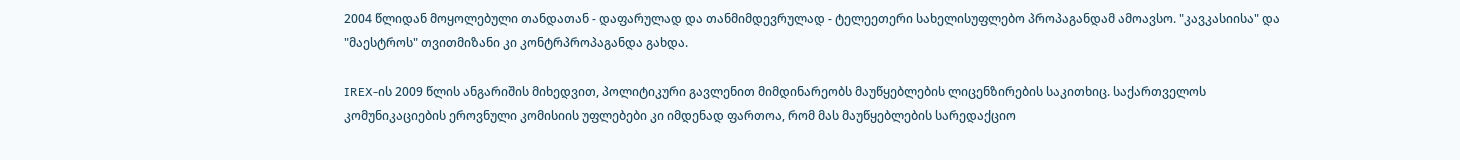2004 წლიდან მოყოლებული თანდათან - დაფარულად და თანმიმდევრულად - ტელეეთერი სახელისუფლებო პროპაგანდამ ამოავსო. "კავკასიისა" და "მაესტროს" თვითმიზანი კი კონტრპროპაგანდა გახდა.

IREX-ის 2009 წლის ანგარიშის მიხედვით, პოლიტიკური გავლენით მიმდინარეობს მაუწყებლების ლიცენზირების საკითხიც. საქართველოს კომუნიკაციების ეროვნული კომისიის უფლებები კი იმდენად ფართოა, რომ მას მაუწყებლების სარედაქციო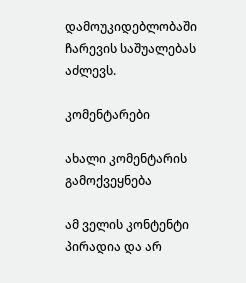დამოუკიდებლობაში ჩარევის საშუალებას აძლევს.

კომენტარები

ახალი კომენტარის გამოქვეყნება

ამ ველის კონტენტი პირადია და არ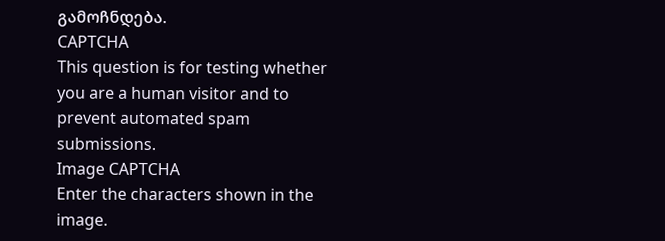გამოჩნდება.
CAPTCHA
This question is for testing whether you are a human visitor and to prevent automated spam submissions.
Image CAPTCHA
Enter the characters shown in the image.